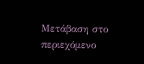Μετάβαση στο περιεχόμενο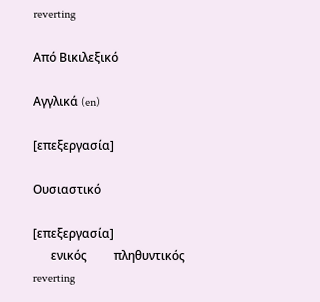reverting

Από Βικιλεξικό

Αγγλικά (en)

[επεξεργασία]

Ουσιαστικό

[επεξεργασία]
      ενικός         πληθυντικός
reverting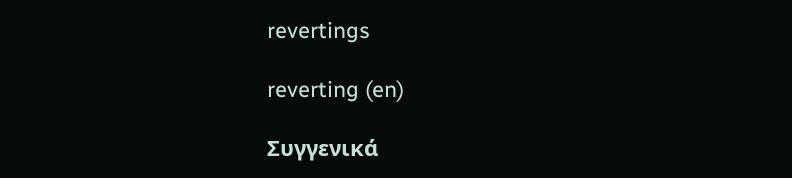revertings

reverting (en)

Συγγενικά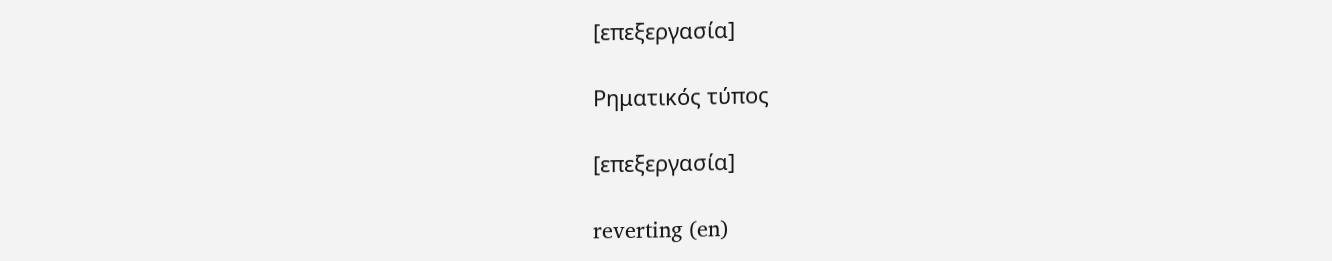[επεξεργασία]

Ρηματικός τύπος

[επεξεργασία]

reverting (en)